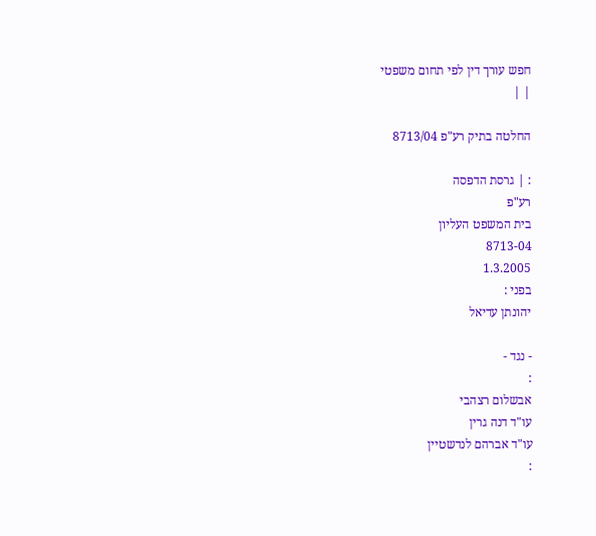חפש עורך דין לפי תחום משפטי
| |

החלטה בתיק רע"פ 8713/04

: | גרסת הדפסה
רע"פ
בית המשפט העליון
8713-04
1.3.2005
בפני :
יהונתן עדיאל

- נגד -
:
אבשלום רצהבי
עו"ד דנה גרין
עו"ד אברהם לנדשטיין
: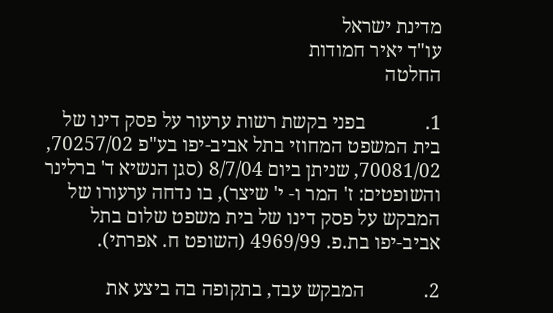מדינת ישראל
עו"ד יאיר חמודות
החלטה

1.            בפני בקשת רשות ערעור על פסק דינו של בית המשפט המחוזי בתל אביב-יפו בע"פ 70257/02, 70081/02, שניתן ביום 8/7/04 (סגן הנשיא ד' ברלינר והשופטים: ז' המר ו- י' שיצר), בו נדחה ערעורו של המבקש על פסק דינו של בית משפט שלום בתל אביב-יפו בת.פ. 4969/99 (השופט ח. אפרתי).

2.            המבקש עבד, בתקופה בה ביצע את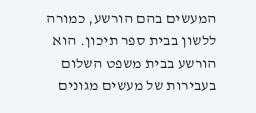המעשים בהם הורשע, כמורה ללשון בבית ספר תיכון. הוא הורשע בבית משפט השלום בעבירות של מעשים מגונים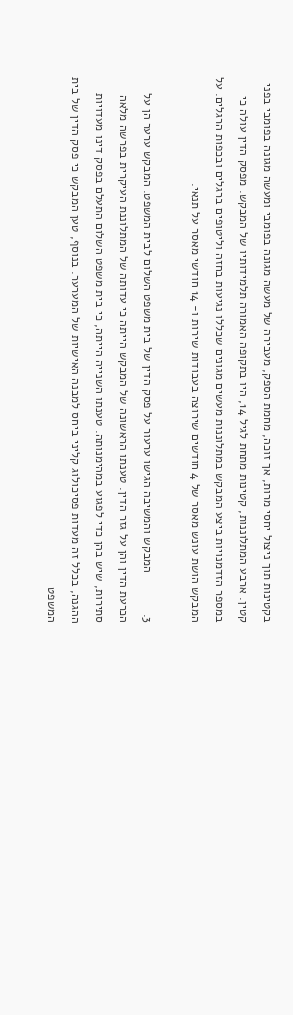בקטינות תוך ניצול יחסי מרות, אך זוכה, מחמת הספק, מעבירה של מעשה מגונה בפומבי ומעשה מגונה בפומבי בפני קטין. ארבע המתלוננות, קטינות מתחת לגיל 14, היו בתקופה האמורה תלמידותיו של המבקש. מפסק הדין עולה כי במספר הזדמנויות ביצע המבקש במתלוננות מעשים מגונים שכללו נגיעות בחזה וליטופים ברגלים ובכפות הרגלים. על המבקש הושת עונש מאסר של 4 חודשים שירוצה בעבודות שירות ו- 14 חודשי מאסר על תנאי.

3.            המבקש והמשיבה הגישו ערעור על פסק הדין של בית משפט השלום לבית המשפט. המבקש ערער הן על הכרעת הדין והן על גזר הדין. טענתו הראשונה של המבקש הייתה כי עדותה של המתלוננת העיקרית בפרשה מלאה סתירות, שיש בהן כדי לפגוע במהימנותה. טענתו השנייה הייתה, כי בית משפט השלום התעלם בפסק דינו מעדויות ההגנה, בכלל זה מעדות פסיכולוג קליני ביחס למבנה האישיות של המערער. בנוסף, טען המבקש כי פסק הדין של בית המשפט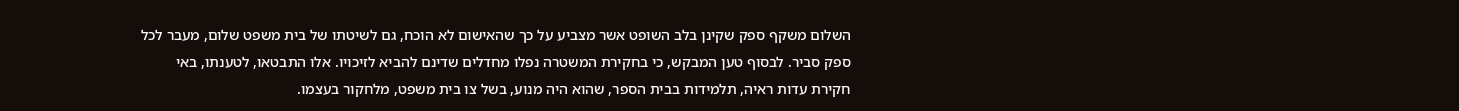השלום משקף ספק שקינן בלב השופט אשר מצביע על כך שהאישום לא הוכח, גם לשיטתו של בית משפט שלום, מעבר לכל ספק סביר. לבסוף טען המבקש, כי בחקירת המשטרה נפלו מחדלים שדינם להביא לזיכויו. אלו התבטאו, לטענתו, באי חקירת עדות ראיה, תלמידות בבית הספר, שהוא היה מנוע, בשל צו בית משפט, מלחקור בעצמו.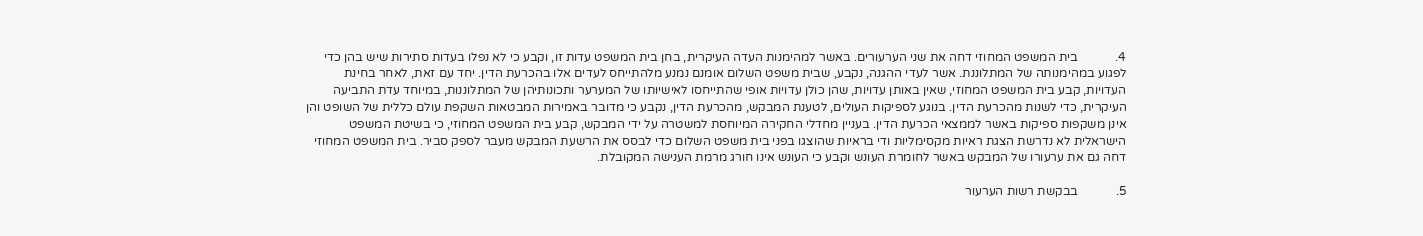4.            בית המשפט המחוזי דחה את שני הערעורים. באשר למהימנות העדה העיקרית, בחן בית המשפט עדות זו, וקבע כי לא נפלו בעדות סתירות שיש בהן כדי לפגוע במהימנותה של המתלוננת. אשר לעדי ההגנה, נקבע, שבית משפט השלום אומנם נמנע מלהתייחס לעדים אלו בהכרעת הדין. יחד עם זאת, לאחר בחינת העדויות, קבע בית המשפט המחוזי, שאין באותן עדויות, שהן כולן עדויות אופי שהתייחסו לאישיותו של המערער ותכונותיהן של המתלוננות, במיוחד עדת התביעה העיקרית, כדי לשנות מהכרעת הדין. בנוגע לספיקות העולים, לטענת המבקש, מהכרעת הדין, נקבע כי מדובר באמירות המבטאות השקפת עולם כללית של השופט והן אינן משקפות ספיקות באשר לממצאי הכרעת הדין. בעניין מחדלי החקירה המיוחסת למשטרה על ידי המבקש, קבע בית המשפט המחוזי, כי בשיטת המשפט הישראלית לא נדרשת הצגת ראיות מקסימליות ודי בראיות שהוצגו בפני בית משפט השלום כדי לבסס את הרשעת המבקש מעבר לספק סביר. בית המשפט המחוזי דחה גם את ערעורו של המבקש באשר לחומרת העונש וקבע כי העונש אינו חורג מרמת הענישה המקובלת.

5.            בבקשת רשות הערעור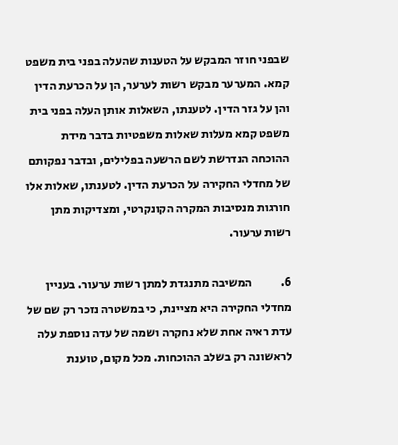שבפני חוזר המבקש על הטענות שהעלה בפני בית משפט קמא. המערער מבקש רשות לערער, הן על הכרעת הדין והן על גזר הדין. לטענתו, השאלות אותן העלה בפני בית משפט קמא מעלות שאלות משפטיות בדבר מידת ההוכחה הנדרשת לשם הרשעה בפלילים, ובדבר נפקותם של מחדלי החקירה על הכרעת הדין. לטענתו, שאלות אלו חורגות מנסיבות המקרה הקונקרטי, ומצדיקות מתן רשות ערעור.

6.            המשיבה מתנגדת למתן רשות ערעור. בעניין מחדלי החקירה היא מציינת, כי במשטרה נזכר רק שם של עדת ראיה אחת שלא נחקרה ושמה של עדה נוספת עלה לראשונה רק בשלב ההוכחות. מכל מקום, טוענת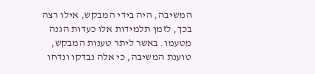המשיבה, היה בידי המבקש, אילו רצה בכך, לזמן תלמידות אלו כעדות הגנה מטעמו. באשר ליתר טענות המבקש, טוענת המשיבה, כי אלה נבדקו ונדחו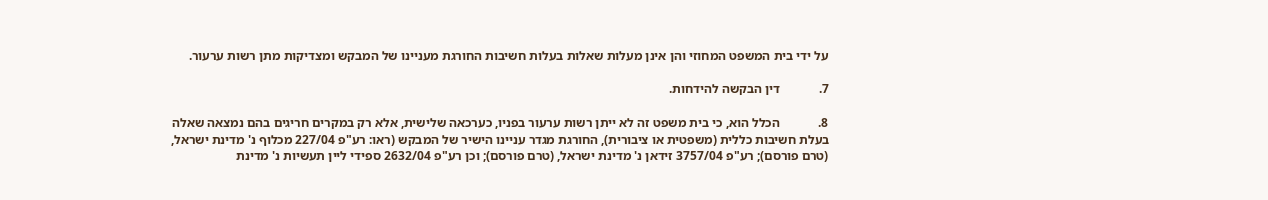על ידי בית המשפט המחוזי והן אינן מעלות שאלות בעלות חשיבות החורגת מעניינו של המבקש ומצדיקות מתן רשות ערעור.

7.            דין הבקשה להידחות.

8.            הכלל הוא, כי בית משפט זה לא ייתן רשות ערעור בפניו, כערכאה שלישית, אלא רק במקרים חריגים בהם נמצאה שאלה בעלת חשיבות כללית (משפטית או ציבורית), החורגת מגדר עניינו הישיר של המבקש (ראו: רע"פ 227/04 מכלוף נ' מדינת ישראל, (טרם פורסם); רע"פ 3757/04 זידאן נ' מדינת ישראל, (טרם פורסם); וכן רע"פ 2632/04 ספידי ליין תעשיות נ' מדינת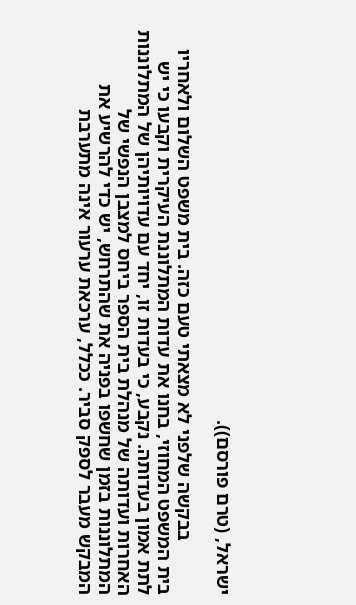ישראל, (טרם פורסם)).

           בבקשה שלפני לא מצאתי טעם כזה. בית משפט השלום ולאחריו בית המשפט המחוזי, בחנו את עדות המתלוננת העיקרית וקבעו כי יש לתת אמון בעדותה. נקבע, כי בעדות זו, יחד עם עדויותיהן של המתלוננות האחרות ועדותה של מנהלת בית הספר ביחס למצבן הנפשי של המתלוננות בזמן שחשפו בפניה את שהתרחש, יש כדי להרשיע את המבקש מעבר לספק סביר. ככלל, ערכאת ערעור אינה מתערבת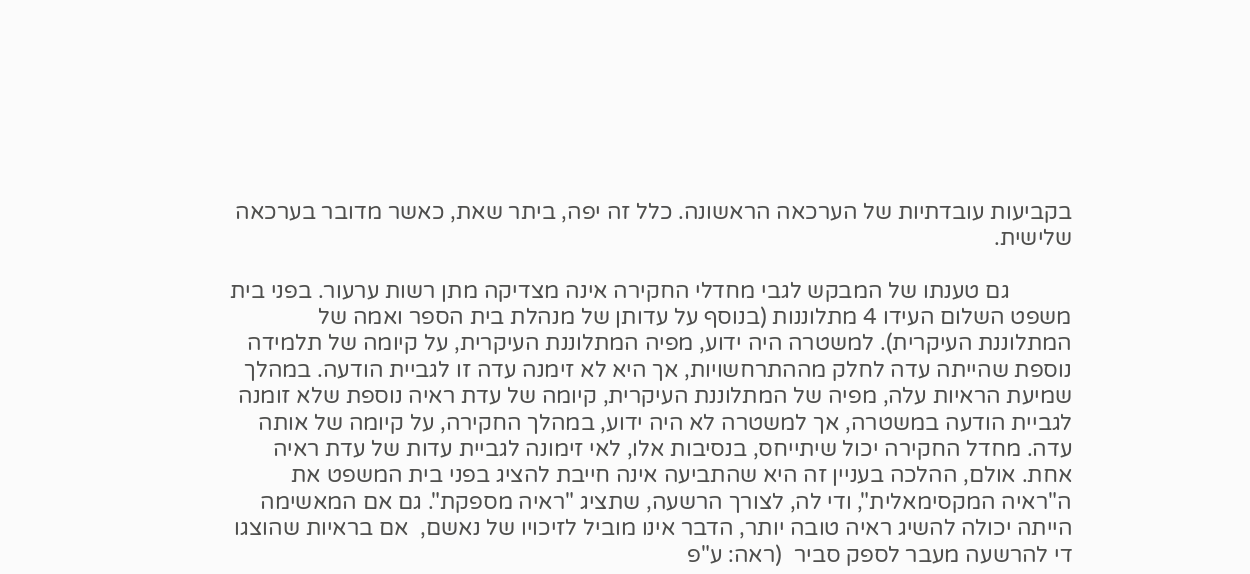בקביעות עובדתיות של הערכאה הראשונה. כלל זה יפה, ביתר שאת, כאשר מדובר בערכאה שלישית.

           גם טענתו של המבקש לגבי מחדלי החקירה אינה מצדיקה מתן רשות ערעור. בפני בית משפט השלום העידו 4 מתלוננות (בנוסף על עדותן של מנהלת בית הספר ואמה של המתלוננת העיקרית). למשטרה היה ידוע, מפיה המתלוננת העיקרית, על קיומה של תלמידה נוספת שהייתה עדה לחלק מההתרחשויות, אך היא לא זימנה עדה זו לגביית הודעה. במהלך שמיעת הראיות עלה, מפיה של המתלוננת העיקרית, קיומה של עדת ראיה נוספת שלא זומנה לגביית הודעה במשטרה, אך למשטרה לא היה ידוע, במהלך החקירה, על קיומה של אותה עדה. מחדל החקירה יכול שיתייחס, בנסיבות אלו, לאי זימונה לגביית עדות של עדת ראיה אחת. אולם, ההלכה בעניין זה היא שהתביעה אינה חייבת להציג בפני בית המשפט את ה"ראיה המקסימאלית", ודי לה, לצורך הרשעה, שתציג "ראיה מספקת". גם אם המאשימה הייתה יכולה להשיג ראיה טובה יותר, הדבר אינו מוביל לזיכויו של נאשם,  אם בראיות שהוצגו די להרשעה מעבר לספק סביר  (ראה: ע"פ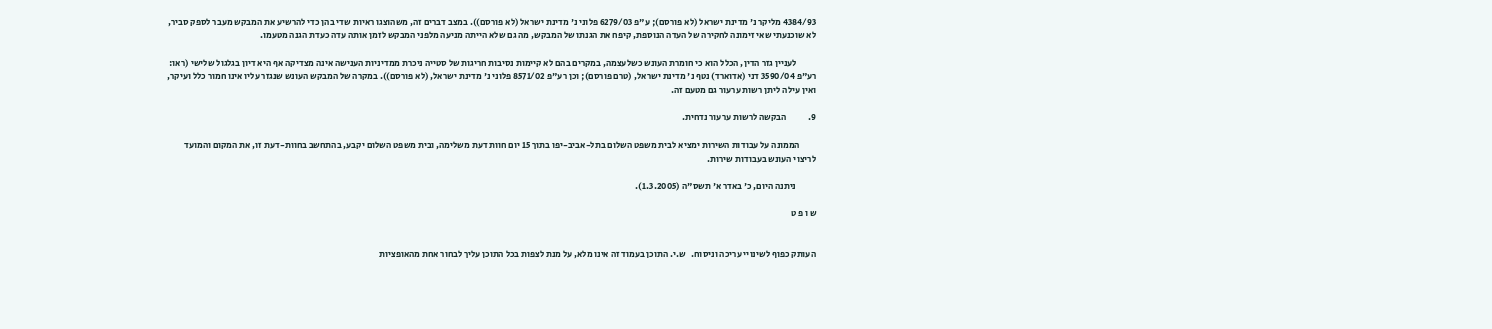4384/93 מליקר נ' מדינת ישראל (לא פורסם); ע"פ 6279/03 פלוני נ' מדינת ישראל (לא פורסם)). במצב דברים זה, משהוצגו ראיות שדי בהן כדי להרשיע את המבקש מעבר לספק סביר, לא שוכנעתי שאי זימונה לחקירה של העדה הנוספת, קיפח את הגנתו של המבקש, מה גם שלא הייתה מניעה מלפני המבקש לזמן אותה עדה כעדת הגנה מטעמו.

           לעניין גזר הדין, הכלל הוא כי חומרת העונש כשלעצמה, במקרים בהם לא קיימות נסיבות חריגות של סטייה ניכרת ממדיניות הענישה אינה מצדיקה אף היא דיון בגלגול שלישי (ראו: רע"פ 3590/04 דני (אדוארד) נטף נ' מדינת ישראל, (טרם פורסם); וכן רע"פ 8571/02 פלוני נ' מדינת ישראל, (לא פורסם)). במקרה של המבקש העונש שנגזר עליו אינו חמור כלל ועיקר, ואין עילה ליתן רשות ערעור גם מטעם זה.

9.            הבקשה לרשות ערעור נדחית.

         הממונה על עבודות השירות ימציא לבית משפט השלום בתל-אביב-יפו בתוך 15 יום חוות דעת משלימה, ובית משפט השלום יקבע, בהתחשב בחוות-דעת זו, את המקום והמועד לריצוי העונש בעבודות שירות.

           ניתנה היום, כ' באדר א' תשס"ה (1.3.2005).

ש ו פ ט


העותק כפוף לשינויי עריכה וניסוח.   ש.י. התוכן בעמוד זה אינו מלא, על מנת לצפות בכל התוכן עליך לבחור אחת מהאופציות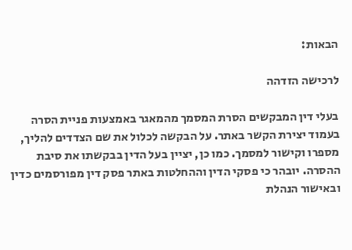הבאות:

לרכישה הזדהה

בעלי דין המבקשים הסרת המסמך מהמאגר באמצעות פניית הסרה בעמוד יצירת הקשר באתר. על הבקשה לכלול את שם הצדדים להליך, מספרו וקישור למסמך. כמו כן, יציין בעל הדין בבקשתו את סיבת ההסרה. יובהר כי פסקי הדין וההחלטות באתר פסק דין מפורסמים כדין ובאישור הנהלת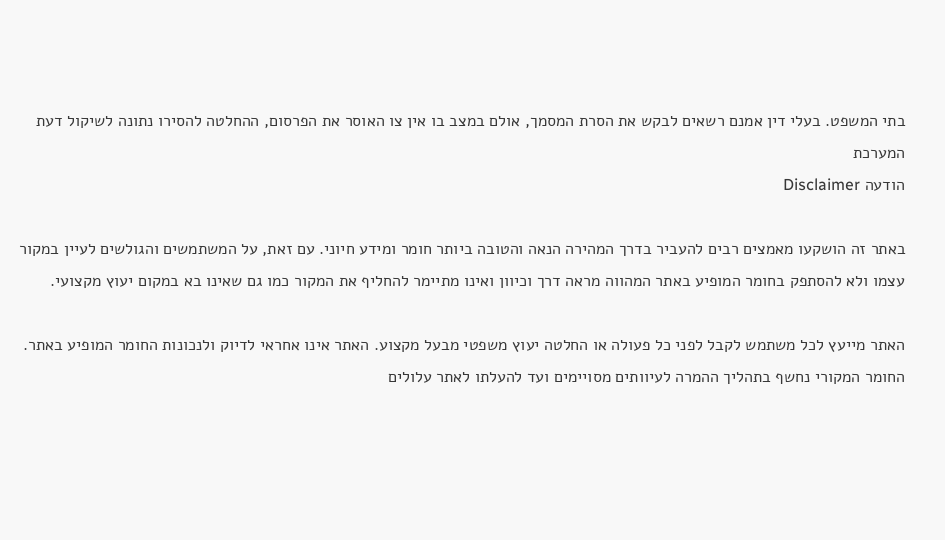בתי המשפט. בעלי דין אמנם רשאים לבקש את הסרת המסמך, אולם במצב בו אין צו האוסר את הפרסום, ההחלטה להסירו נתונה לשיקול דעת המערכת
הודעה Disclaimer

באתר זה הושקעו מאמצים רבים להעביר בדרך המהירה הנאה והטובה ביותר חומר ומידע חיוני. עם זאת, על המשתמשים והגולשים לעיין במקור עצמו ולא להסתפק בחומר המופיע באתר המהווה מראה דרך וכיוון ואינו מתיימר להחליף את המקור כמו גם שאינו בא במקום יעוץ מקצועי.

האתר מייעץ לכל משתמש לקבל לפני כל פעולה או החלטה יעוץ משפטי מבעל מקצוע. האתר אינו אחראי לדיוק ולנכונות החומר המופיע באתר. החומר המקורי נחשף בתהליך ההמרה לעיוותים מסויימים ועד להעלתו לאתר עלולים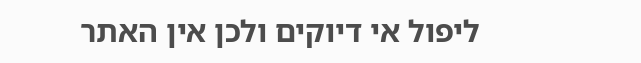ליפול אי דיוקים ולכן אין האתר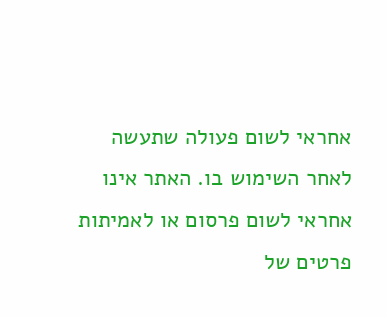אחראי לשום פעולה שתעשה לאחר השימוש בו. האתר אינו אחראי לשום פרסום או לאמיתות פרטים של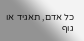כל אדם, תאגיד או גוף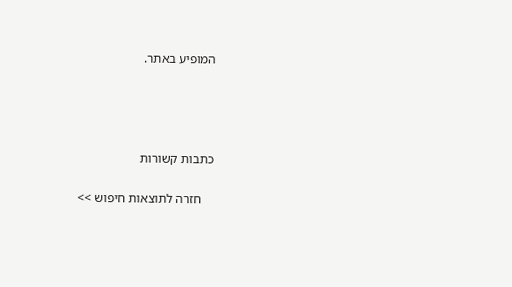המופיע באתר.




כתבות קשורות

    חזרה לתוצאות חיפוש >>